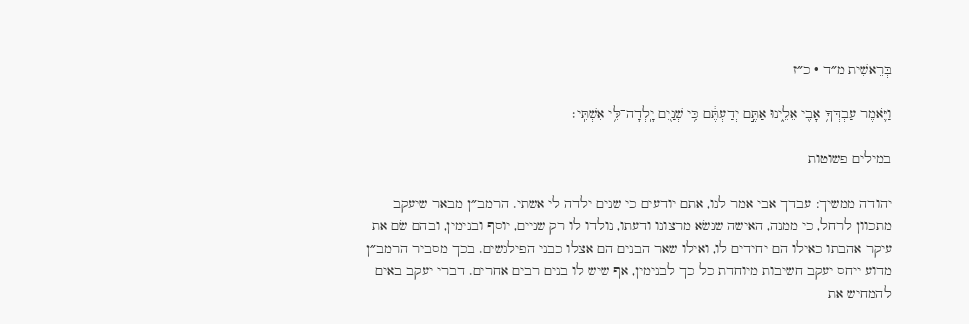בְּרֵאשִׁית מ״ד · כ״ז

וַיֹּ֛אמֶר עַבְדְּךָ֥ אָבִ֖י אֵלֵ֑ינוּ אַתֶּ֣ם יְדַעְתֶּ֔ם כִּ֥י שְׁנַ֖יִם יָֽלְדָה־לִּ֥י אִשְׁתִּֽי׃

במילים פשוטות

יהודה ממשיך: עבדך אבי אמר לנו, אתם יודעים כי שנים ילדה לי אשתי. הרמב״ן מבאר שיעקב מתכוון לרחל, כי ממנה, האישה שנשׂא מרצונו ודעתו, נולדו לו רק שניים, יוסף ובנימין, ובהם שׂם את עיקר אהבתו כאילו הם יחידים לו, ואילו שאר הבנים הם אצלו כבני הפילגשים. בכך מסביר הרמב״ן מדוע ייחס יעקב חשיבות מיוחדת כל כך לבנימין, אף שיש לו בנים רבים אחרים. דברי יעקב באים להמחיש את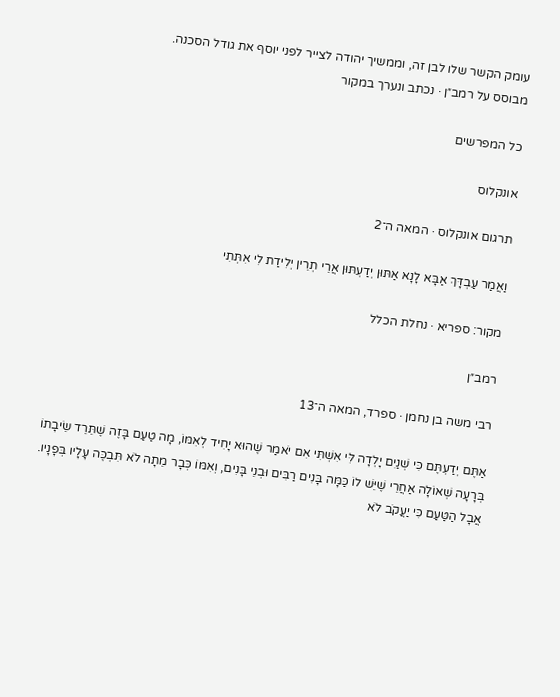עומק הקשר שלו לבן זה, וממשיך יהודה לצייר לפני יוסף את גודל הסכנה.
מבוסס על רמב״ן · נכתב ונערך במקור

כל המפרשים

אונקלוס

תרגום אונקלוס · המאה ה־2

וַאֲמַר עַבְדָּךְ אַבָּא לָנָא אַתּוּן יְדַעְתּוּן אֲרֵי תְרֵין יְלִידַת לִי אִתְּתִי

מקור: ספריא · נחלת הכלל

רמב״ן

רבי משה בן נחמן · ספרד, המאה ה־13

אַתֶּם יְדַעְתֶּם כִּי שְׁנַיִם יָלְדָה לִּי אִשְׁתִּי אִם יֹאמַר שֶׁהוּא יָחִיד לְאִמּוֹ, מָה טַעַם בָּזֶה שֶׁתֵּרֵד שֵׂיבָתוֹ בְּרָעָה שְׁאוֹלָה אַחֲרֵי שֶׁיֵּשׁ לוֹ כַּמָּה בָּנִים רַבִּים וּבְנֵי בָּנִים, וְאִמּוֹ כְּבָר מֵתָה לֹא תִּבְכֶּה עָלָיו בְּפָנָיו. אֲבָל הַטַּעַם כִּי יַעֲקֹב לֹא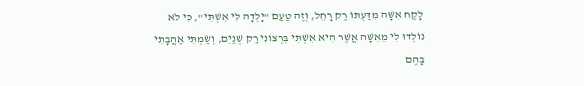לָקַח אִשָּׁה מִדַּעְתּוֹ רַק רָחֵל, וְזֶה טַעַם "יָלְדָה לִּי אִשְׁתִּי", כִּי לֹא נוֹלְדוּ לִי מֵאִשָּׁה אֲשֶׁר הִיא אִשְׁתִּי בִּרְצוֹנִי רַק שְׁנַיִם, וְשַׂמְתִּי אַהֲבָתִי בָּהֶם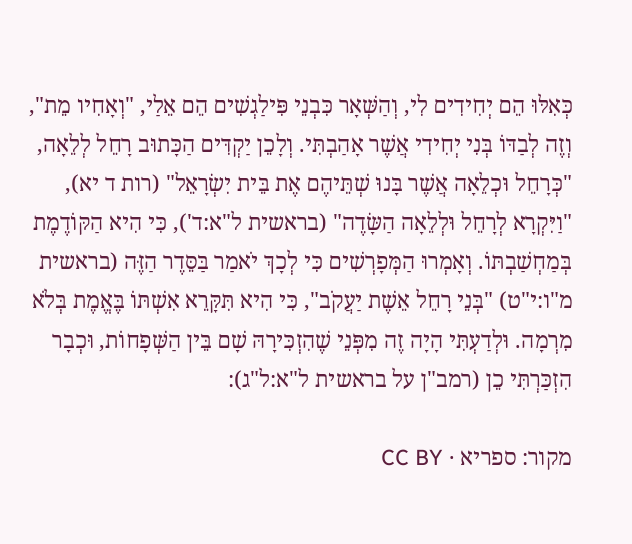כְּאִלּוּ הֵם יְחִידִים לִי, וְהַשְּׁאָר כִּבְנֵי פִּילַגְשִׁים הֵם אֵלַי, "וְאָחִיו מֵת", וְזֶה לְבַדּוֹ בְּנִי יְחִידִי אֲשֶׁר אָהַבְתִּי. וְלָכֵן יַקְדִּים הַכָּתוּב רָחֵל לְלֵאָה, "כְּרָחֵל וּכְלֵאָה אֲשֶׁר בָּנוּ שְׁתֵּיהֶם אֶת בֵּית יִשְׂרָאֵל" (רות ד יא), "וַיִּקְרָא לְרָחֵל וּלְלֵאָה הַשָּׂדֶה" (בראשית ל"א:ד'), כִּי הִיא הַקּוֹדֶמֶת בְּמַחְשַׁבְתּוֹ. וְאָמְרוּ הַמְּפָרְשִׁים כִּי לְכָךְ יֹאמַר בַּסֵּדֶר הַזֶּה (בראשית מ"ו:י"ט) "בְּנֵי רָחֵל אֵשֶׁת יַעֲקֹב", כִּי הִיא תִּקָּרֵא אִשְׁתּוֹ בֶּאֱמֶת בְּלֹא מִרְמָה. וּלְדַעְתִּי הָיָה זֶה מִפְּנֵי שֶׁהִזְכִּירָהּ שָׁם בֵּין הַשְּׁפָחוֹת, וּכְבָר הִזְכַּרְתִּי כֵן (רמב"ן על בראשית ל"א:ל"ג):

מקור: ספריא · CC BY